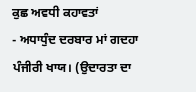ਕੁਛ ਅਵਧੀ ਕਹਾਵਤਾਂ
- ਅਧਾਧੁੰਦ ਦਰਬਾਰ ਮਾਂ ਗਦਹਾ ਪੰਜੀਰੀ ਖਾਯ। (ਉਦਾਰਤਾ ਦਾ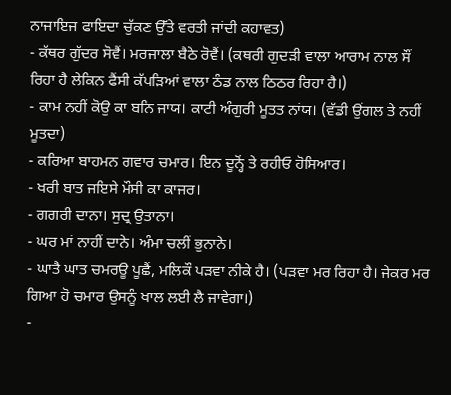ਨਾਜਾਇਜ ਫਾਇਦਾ ਚੁੱਕਣ ਉੱਤੇ ਵਰਤੀ ਜਾਂਦੀ ਕਹਾਵਤ)
- ਕੱਥਰ ਗੁੱਦਰ ਸੋਵੈਂ। ਮਰਜਾਲਾ ਬੈਠੇ ਰੋਵੈਂ। (ਕਥਰੀ ਗੁਦੜੀ ਵਾਲਾ ਆਰਾਮ ਨਾਲ ਸੌਂ ਰਿਹਾ ਹੈ ਲੇਕਿਨ ਫੈਂਸੀ ਕੱਪੜਿਆਂ ਵਾਲਾ ਠੰਡ ਨਾਲ ਠਿਠਰ ਰਿਹਾ ਹੈ।)
- ਕਾਮ ਨਹੀਂ ਕੋਉ ਕਾ ਬਨਿ ਜਾਯ। ਕਾਟੀ ਅੰਗੁਰੀ ਮੂਤਤ ਨਾਂਯ। (ਵੱਡੀ ਉਂਗਲ ਤੇ ਨਹੀਂ ਮੂਤਦਾ)
- ਕਰਿਆ ਬਾਹਮਨ ਗਵਾਰ ਚਮਾਰ। ਇਨ ਦੂਨ੍ਹੋਂ ਤੇ ਰਹੀਓ ਹੋਸਿਆਰ।
- ਖਰੀ ਬਾਤ ਜਇਸੇ ਮੌਸੀ ਕਾ ਕਾਜਰ।
- ਗਗਰੀ ਦਾਨਾ। ਸੁਦ੍ਰ ਉਤਾਨਾ।
- ਘਰ ਮਾਂ ਨਾਹੀਂ ਦਾਨੇ। ਅੰਮਾ ਚਲੀਂ ਭੁਨਾਨੇ।
- ਘਾਤੈ ਘਾਤ ਚਮਰਊ ਪੂਛੈਂ, ਮਲਿਕੌ ਪੜਵਾ ਨੀਕੇ ਹੈ। (ਪੜਵਾ ਮਰ ਰਿਹਾ ਹੈ। ਜੇਕਰ ਮਰ ਗਿਆ ਹੋ ਚਮਾਰ ਉਸਨੂੰ ਖਾਲ ਲਈ ਲੈ ਜਾਵੇਗਾ।)
-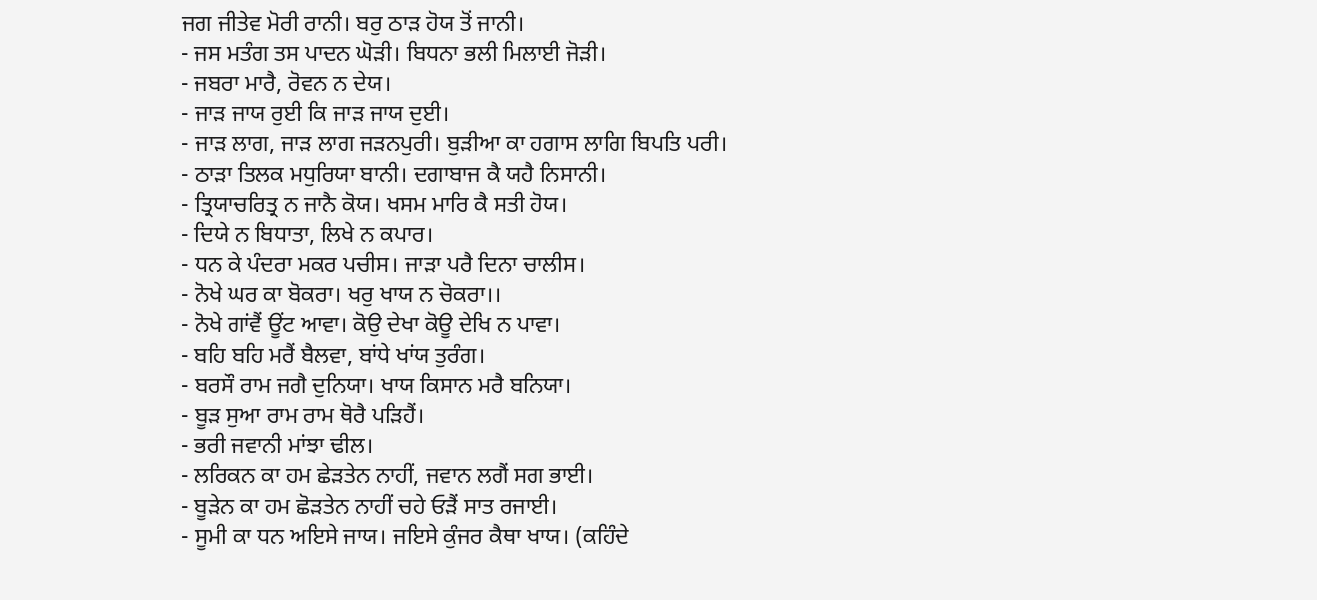ਜਗ ਜੀਤੇਵ ਮੋਰੀ ਰਾਨੀ। ਬਰੁ ਠਾੜ ਹੋਯ ਤੋਂ ਜਾਨੀ।
- ਜਸ ਮਤੰਗ ਤਸ ਪਾਦਨ ਘੋੜੀ। ਬਿਧਨਾ ਭਲੀ ਮਿਲਾਈ ਜੋੜੀ।
- ਜਬਰਾ ਮਾਰੈ, ਰੋਵਨ ਨ ਦੇਯ।
- ਜਾੜ ਜਾਯ ਰੁਈ ਕਿ ਜਾੜ ਜਾਯ ਦੁਈ।
- ਜਾੜ ਲਾਗ, ਜਾੜ ਲਾਗ ਜੜਨਪੁਰੀ। ਬੁੜੀਆ ਕਾ ਹਗਾਸ ਲਾਗਿ ਬਿਪਤਿ ਪਰੀ।
- ਠਾੜਾ ਤਿਲਕ ਮਧੁਰਿਯਾ ਬਾਨੀ। ਦਗਾਬਾਜ ਕੈ ਯਹੈ ਨਿਸਾਨੀ।
- ਤ੍ਰਿਯਾਚਰਿਤ੍ਰ ਨ ਜਾਨੈ ਕੋਯ। ਖਸਮ ਮਾਰਿ ਕੈ ਸਤੀ ਹੋਯ।
- ਦਿਯੇ ਨ ਬਿਧਾਤਾ, ਲਿਖੇ ਨ ਕਪਾਰ।
- ਧਨ ਕੇ ਪੰਦਰਾ ਮਕਰ ਪਚੀਸ। ਜਾੜਾ ਪਰੈ ਦਿਨਾ ਚਾਲੀਸ।
- ਨੋਖੇ ਘਰ ਕਾ ਬੋਕਰਾ। ਖਰੁ ਖਾਯ ਨ ਚੋਕਰਾ।।
- ਨੋਖੇ ਗਾਂਵੈਂ ਊਂਟ ਆਵਾ। ਕੋਉ ਦੇਖਾ ਕੋਊ ਦੇਖਿ ਨ ਪਾਵਾ।
- ਬਹਿ ਬਹਿ ਮਰੈਂ ਬੈਲਵਾ, ਬਾਂਧੇ ਖਾਂਯ ਤੁਰੰਗ।
- ਬਰਸੌ ਰਾਮ ਜਗੈ ਦੁਨਿਯਾ। ਖਾਯ ਕਿਸਾਨ ਮਰੈ ਬਨਿਯਾ।
- ਬੂੜ ਸੁਆ ਰਾਮ ਰਾਮ ਥੋਰੈ ਪੜਿਹੈਂ।
- ਭਰੀ ਜਵਾਨੀ ਮਾਂਝਾ ਢੀਲ।
- ਲਰਿਕਨ ਕਾ ਹਮ ਛੇੜਤੇਨ ਨਾਹੀਂ, ਜਵਾਨ ਲਗੈਂ ਸਗ ਭਾਈ।
- ਬੂੜੇਨ ਕਾ ਹਮ ਛੋੜਤੇਨ ਨਾਹੀਂ ਚਹੇ ਓੜੈਂ ਸਾਤ ਰਜਾਈ।
- ਸੂਮੀ ਕਾ ਧਨ ਅਇਸੇ ਜਾਯ। ਜਇਸੇ ਕੁੰਜਰ ਕੈਥਾ ਖਾਯ। (ਕਹਿੰਦੇ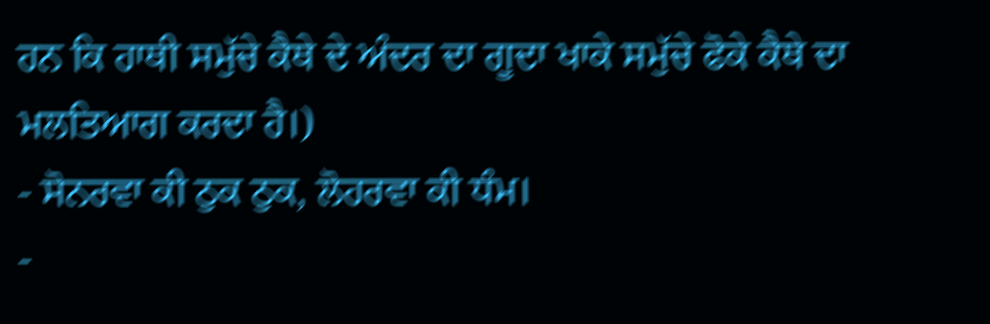ਹਨ ਕਿ ਹਾਥੀ ਸਮੁੱਚੇ ਕੈਥੇ ਦੇ ਅੰਦਰ ਦਾ ਗੂਦਾ ਖਾਕੇ ਸਮੁੱਚੇ ਫੋਕੇ ਕੈਥੇ ਦਾ ਮਲਤਿਆਗ ਕਰਦਾ ਹੈ।)
- ਸੋਨਰਵਾ ਕੀ ਠੁਕ ਠੁਕ, ਲੋਹਰਵਾ ਕੀ ਧੰਮ।
-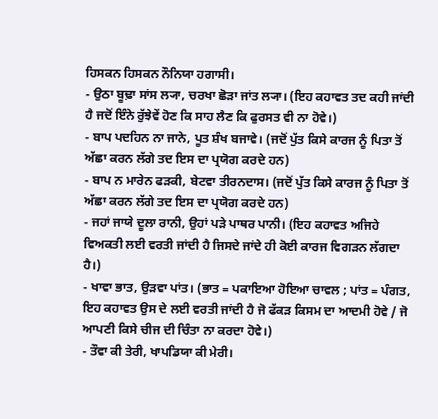ਹਿਸਕਨ ਹਿਸਕਨ ਨੌਨਿਯਾ ਹਗਾਸੀ।
- ਉਠਾ ਬੂਢ਼ਾ ਸਾਂਸ ਲ੍ਯਾ, ਚਰਖਾ ਛੋੜਾ ਜਾਂਤ ਲ੍ਯਾ। (ਇਹ ਕਹਾਵਤ ਤਦ ਕਹੀ ਜਾਂਦੀ ਹੈ ਜਦੋਂ ਇੰਨੇ ਰੁੱਝੇਵੇਂ ਹੋਣ ਕਿ ਸਾਹ ਲੈਣ ਕਿ ਫੁਰਸਤ ਵੀ ਨਾ ਹੋਵੇ।)
- ਬਾਪ ਪਦਹਿਨ ਨਾ ਜਾਨੇ, ਪੂਤ ਸ਼ੰਖ ਬਜਾਵੇ। (ਜਦੋਂ ਪੁੱਤ ਕਿਸੇ ਕਾਰਜ ਨੂੰ ਪਿਤਾ ਤੋਂ ਅੱਛਾ ਕਰਨ ਲੱਗੇ ਤਦ ਇਸ ਦਾ ਪ੍ਰਯੋਗ ਕਰਦੇ ਹਨ)
- ਬਾਪ ਨ ਮਾਰੇਨ ਫੜਕੀ, ਬੇਟਵਾ ਤੀਰਨਦਾਸ। (ਜਦੋਂ ਪੁੱਤ ਕਿਸੇ ਕਾਰਜ ਨੂੰ ਪਿਤਾ ਤੋਂ ਅੱਛਾ ਕਰਨ ਲੱਗੇ ਤਦ ਇਸ ਦਾ ਪ੍ਰਯੋਗ ਕਰਦੇ ਹਨ)
- ਜਹਾਂ ਜਾਯੇ ਦੂਲਾ ਰਾਨੀ, ਉਹਾਂ ਪੜੇ ਪਾਥਰ ਪਾਨੀ। (ਇਹ ਕਹਾਵਤ ਅਜਿਹੇ ਵਿਅਕਤੀ ਲਈ ਵਰਤੀ ਜਾਂਦੀ ਹੈ ਜਿਸਦੇ ਜਾਂਦੇ ਹੀ ਕੋਈ ਕਾਰਜ ਵਿਗੜਨ ਲੱਗਦਾ ਹੈ।)
- ਖਾਵਾ ਭਾਤ, ਉੜਵਾ ਪਾਂਤ। (ਭਾਤ = ਪਕਾਇਆ ਹੋਇਆ ਚਾਵਲ ; ਪਾਂਤ = ਪੰਗਤ, ਇਹ ਕਹਾਵਤ ਉਸ ਦੇ ਲਈ ਵਰਤੀ ਜਾਂਦੀ ਹੈ ਜੋ ਫੱਕੜ ਕਿਸਮ ਦਾ ਆਦਮੀ ਹੋਵੇ / ਜੋ ਆਪਣੀ ਕਿਸੇ ਚੀਜ ਦੀ ਚਿੰਤਾ ਨਾ ਕਰਦਾ ਹੋਵੇ।)
- ਤੌਵਾ ਕੀ ਤੇਰੀ, ਖਾਪਡਿਯਾ ਕੀ ਮੇਰੀ।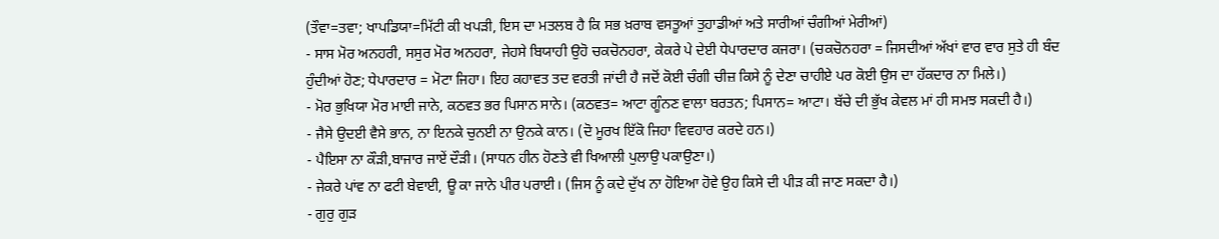(ਤੌਵਾ=ਤਵਾ; ਖਾਪਡਿਯਾ=ਮਿੱਟੀ ਕੀ ਖਪੜੀ, ਇਸ ਦਾ ਮਤਲਬ ਹੈ ਕਿ ਸਭ ਖ਼ਰਾਬ ਵਸਤੂਆਂ ਤੁਹਾਡੀਆਂ ਅਤੇ ਸਾਰੀਆਂ ਚੰਗੀਆਂ ਮੇਰੀਆਂ)
- ਸਾਸ ਮੋਰ ਅਨਹਰੀ, ਸਸੁਰ ਮੋਰ ਅਨਹਰਾ, ਜੇਹਸੇ ਬਿਯਾਹੀ ਉਹੋ ਚਕਚੋਨਹਰਾ, ਕੇਕਰੇ ਪੇ ਦੇਈ ਧੇਪਾਰਦਾਰ ਕਜਰਾ। (ਚਕਚੋਨਹਰਾ = ਜਿਸਦੀਆਂ ਅੱਖਾਂ ਵਾਰ ਵਾਰ ਸੁਤੇ ਹੀ ਬੰਦ ਹੁੰਦੀਆਂ ਹੋਣ; ਧੇਪਾਰਦਾਰ = ਮੋਟਾ ਜਿਹਾ। ਇਹ ਕਹਾਵਤ ਤਦ ਵਰਤੀ ਜਾਂਦੀ ਹੈ ਜਦੋਂ ਕੋਈ ਚੰਗੀ ਚੀਜ਼ ਕਿਸੇ ਨੂੰ ਦੇਣਾ ਚਾਹੀਏ ਪਰ ਕੋਈ ਉਸ ਦਾ ਹੱਕਦਾਰ ਨਾ ਮਿਲੇ।)
- ਮੋਰ ਭੁਖਿਯਾ ਮੋਰ ਮਾਈ ਜਾਨੇ, ਕਠਵਤ ਭਰ ਪਿਸਾਨ ਸਾਨੇ। (ਕਠਵਤ= ਆਟਾ ਗੂੰਨਣ ਵਾਲਾ ਬਰਤਨ; ਪਿਸਾਨ= ਆਟਾ। ਬੱਚੇ ਦੀ ਭੁੱਖ ਕੇਵਲ ਮਾਂ ਹੀ ਸਮਝ ਸਕਦੀ ਹੈ।)
- ਜੈਸੇ ਉਦਈ ਵੈਸੇ ਭਾਨ, ਨਾ ਇਨਕੇ ਚੁਨਈ ਨਾ ਉਨਕੇ ਕਾਨ। (ਦੋ ਮੂਰਖ ਇੱਕੋ ਜਿਹਾ ਵਿਵਹਾਰ ਕਰਦੇ ਹਨ।)
- ਪੈਇਸਾ ਨਾ ਕੌੜੀ,ਬਾਜਾਰ ਜਾਏਂ ਦੌੜੀ। (ਸਾਧਨ ਹੀਨ ਹੋਣਤੇ ਵੀ ਖਿਆਲੀ ਪੁਲਾਉ ਪਕਾਉਣਾ।)
- ਜੇਕਰੇ ਪਾਂਵ ਨਾ ਫਟੀ ਬੇਵਾਈ, ਊ ਕਾ ਜਾਨੇ ਪੀਰ ਪਰਾਈ। (ਜਿਸ ਨੂੰ ਕਦੇ ਦੁੱਖ ਨਾ ਹੋਇਆ ਹੋਵੇ ਉਹ ਕਿਸੇ ਦੀ ਪੀੜ ਕੀ ਜਾਣ ਸਕਦਾ ਹੈ।)
- ਗੁਰੁ ਗੁੜ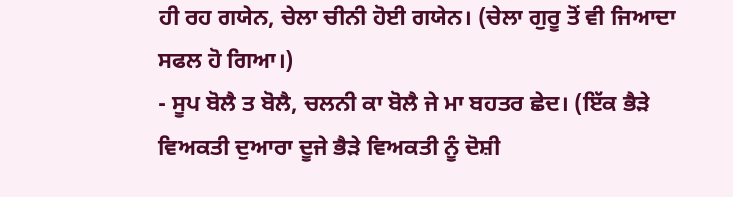ਹੀ ਰਹ ਗਯੇਨ, ਚੇਲਾ ਚੀਨੀ ਹੋਈ ਗਯੇਨ। (ਚੇਲਾ ਗੁਰੂ ਤੋਂ ਵੀ ਜਿਆਦਾ ਸਫਲ ਹੋ ਗਿਆ।)
- ਸੂਪ ਬੋਲੈ ਤ ਬੋਲੈ, ਚਲਨੀ ਕਾ ਬੋਲੈ ਜੇ ਮਾ ਬਹਤਰ ਛੇਦ। (ਇੱਕ ਭੈੜੇ ਵਿਅਕਤੀ ਦੁਆਰਾ ਦੂਜੇ ਭੈੜੇ ਵਿਅਕਤੀ ਨੂੰ ਦੋਸ਼ੀ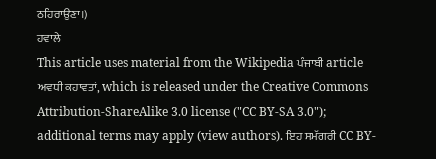ਠਹਿਰਾਉਣਾ।)
ਹਵਾਲੇ
This article uses material from the Wikipedia ਪੰਜਾਬੀ article ਅਵਧੀ ਕਹਾਵਤਾਂ, which is released under the Creative Commons Attribution-ShareAlike 3.0 license ("CC BY-SA 3.0"); additional terms may apply (view authors). ਇਹ ਸਮੱਗਰੀ CC BY-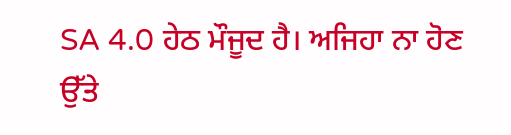SA 4.0 ਹੇਠ ਮੌਜੂਦ ਹੈ। ਅਜਿਹਾ ਨਾ ਹੋਣ ਉੱਤੇ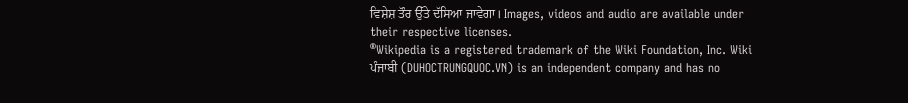ਵਿਸ਼ੇਸ਼ ਤੌਰ ਉੱਤੇ ਦੱਸਿਆ ਜਾਵੇਗਾ। Images, videos and audio are available under their respective licenses.
®Wikipedia is a registered trademark of the Wiki Foundation, Inc. Wiki ਪੰਜਾਬੀ (DUHOCTRUNGQUOC.VN) is an independent company and has no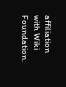affiliation with Wiki Foundation.